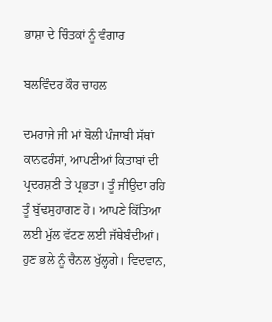ਭਾਸ਼ਾ ਦੇ ਚਿੰਤਕਾਂ ਨੂੰ ਵੰਗਾਰ

ਬਲਵਿੰਦਰ ਕੌਰ ਚਾਹਲ

ਦਮਰਾਜੇ ਜੀ ਮਾਂ ਬੋਲੀ ਪੰਜਾਬੀ ਸੱਥਾਂ ਕਾਨਫਰੰਸਾਂ, ਆਪਣੀਆਂ ਕਿਤਾਬਾਂ ਦੀ ਪ੍ਰਦਰਸ਼ਣੀ ਤੇ ਪ੍ਰਭਤਾ। ਤੂੰ ਜੀਉਦਾ ਰਹਿ ਤੂੰ ਬੁੱਢਸੁਹਾਗਣ ਹੋ। ਆਪਣੇ ਕਿੱਤਿਆ ਲਈ ਮੁੱਲ ਵੱਟਣ ਲਈ ਜੱਥੇਬੰਦੀਆਂ। ਹੁਣ ਭਲੇ ਨੂੰ ਚੈਨਲ ਖੁੱਲ੍ਹਗੇ। ਵਿਦਵਾਨ,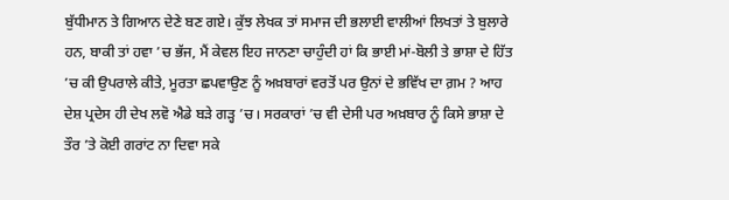ਬੁੱਧੀਮਾਨ ਤੇ ਗਿਆਨ ਦੇਣੇ ਬਣ ਗਏ। ਕੁੱਝ ਲੇਖਕ ਤਾਂ ਸਮਾਜ ਦੀ ਭਲਾਈ ਵਾਲੀਆਂ ਲਿਖਤਾਂ ਤੇ ਬੁਲਾਰੇ ਹਨ, ਬਾਕੀ ਤਾਂ ਹਵਾ ’ਚ ਭੱਜ, ਮੈਂ ਕੇਵਲ ਇਹ ਜਾਨਣਾ ਚਾਹੁੰਦੀ ਹਾਂ ਕਿ ਭਾਈ ਮਾਂ-ਬੋਲੀ ਤੇ ਭਾਸ਼ਾ ਦੇ ਹਿੱਤ ’ਚ ਕੀ ਉਪਰਾਲੇ ਕੀਤੇ, ਮੂਰਤਾ ਛਪਵਾਉਣ ਨੂੰ ਅਖ਼ਬਾਰਾਂ ਵਰਤੋਂ ਪਰ ਉਨਾਂ ਦੇ ਭਵਿੱਖ ਦਾ ਗ਼ਮ ? ਆਹ ਦੇਸ਼ ਪ੍ਰਦੇਸ ਹੀ ਦੇਖ ਲਵੋ ਐਡੇ ਬੜੇ ਗੜ੍ਹ ’ਚ। ਸਰਕਾਰਾਂ ’ਚ ਵੀ ਦੇਸੀ ਪਰ ਅਖ਼ਬਾਰ ਨੂੰ ਕਿਸੇ ਭਾਸ਼ਾ ਦੇ ਤੌਰ ’ਤੇ ਕੋਈ ਗਰਾਂਟ ਨਾ ਦਿਵਾ ਸਕੇ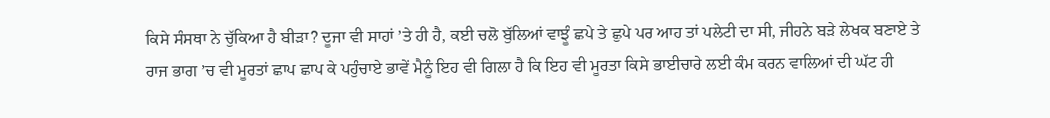ਕਿਸੇ ਸੰਸਥਾ ਨੇ ਚੁੱਕਿਆ ਹੈ ਬੀੜਾ? ਦੂਜਾ ਵੀ ਸਾਹਾਂ ’ਤੇ ਹੀ ਹੈ, ਕਈ ਚਲੋ ਬੁੱਲਿਆਂ ਵਾਝੂੰ ਛਪੇ ਤੇ ਛੁਪੇ ਪਰ ਆਹ ਤਾਂ ਪਲੇਟੀ ਦਾ ਸੀ, ਜੀਹਨੇ ਬੜੇ ਲੇਖਕ ਬਣਾਏ ਤੇ ਰਾਜ ਭਾਗ ’ਚ ਵੀ ਮੂਰਤਾਂ ਛਾਪ ਛਾਪ ਕੇ ਪਹੁੰਚਾਏ ਭਾਵੇਂ ਮੈਨੂੰ ਇਹ ਵੀ ਗਿਲਾ ਹੈ ਕਿ ਇਹ ਵੀ ਮੂਰਤਾ ਕਿਸੇ ਭਾਈਚਾਰੇ ਲਈ ਕੰਮ ਕਰਨ ਵਾਲਿਆਂ ਦੀ ਘੱਟ ਹੀ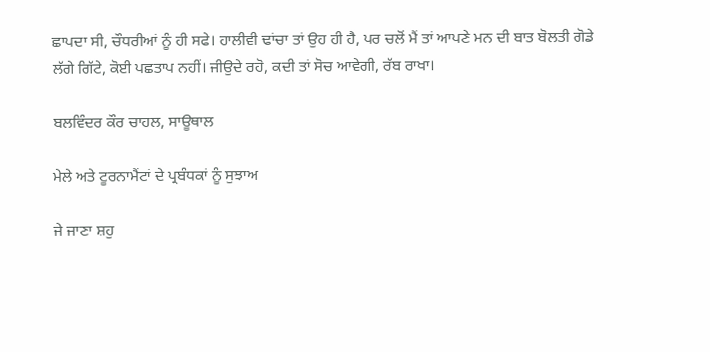ਛਾਪਦਾ ਸੀ, ਚੌਧਰੀਆਂ ਨੂੰ ਹੀ ਸਫੇ। ਹਾਲੀਵੀ ਢਾਂਚਾ ਤਾਂ ਉਹ ਹੀ ਹੈ, ਪਰ ਚਲੋਂ ਮੈਂ ਤਾਂ ਆਪਣੇ ਮਨ ਦੀ ਬਾਤ ਬੋਲਤੀ ਗੋਡੇ ਲੱਗੇ ਗਿੱਟੇ, ਕੋਈ ਪਛਤਾਪ ਨਹੀਂ। ਜੀਉਦੇ ਰਹੋ, ਕਦੀ ਤਾਂ ਸੋਚ ਆਵੇਗੀ, ਰੱਬ ਰਾਖਾ।

ਬਲਵਿੰਦਰ ਕੌਰ ਚਾਹਲ, ਸਾਊਥਾਲ

ਮੇਲੇ ਅਤੇ ਟੂਰਨਾਮੈਂਟਾਂ ਦੇ ਪ੍ਰਬੰਧਕਾਂ ਨੂੰ ਸੁਝਾਅ

ਜੇ ਜਾਣਾ ਸ਼ਹੁ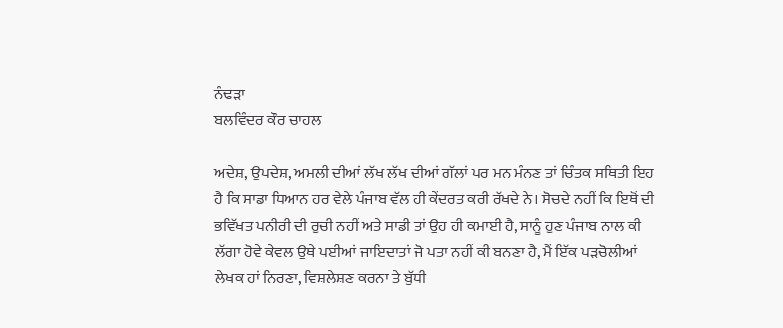ਨੰਢੜਾ
ਬਲਵਿੰਦਰ ਕੌਰ ਚਾਹਲ

ਅਦੇਸ਼, ਉਪਦੇਸ਼, ਅਮਲੀ ਦੀਆਂ ਲੱਖ ਲੱਖ ਦੀਆਂ ਗੱਲਾਂ ਪਰ ਮਨ ਮੰਨਣ ਤਾਂ ਚਿੰਤਕ ਸਥਿਤੀ ਇਹ ਹੈ ਕਿ ਸਾਡਾ ਧਿਆਨ ਹਰ ਵੇਲੇ ਪੰਜਾਬ ਵੱਲ ਹੀ ਕੇਂਦਰਤ ਕਰੀ ਰੱਖਦੇ ਨੇ। ਸੋਚਦੇ ਨਹੀਂ ਕਿ ਇਥੋਂ ਦੀ ਭਵਿੱਖਤ ਪਨੀਰੀ ਦੀ ਰੁਚੀ ਨਹੀਂ ਅਤੇ ਸਾਡੀ ਤਾਂ ਉਹ ਹੀ ਕਮਾਈ ਹੈ, ਸਾਨੂੰ ਹੁਣ ਪੰਜਾਬ ਨਾਲ ਕੀ ਲੱਗਾ ਹੋਵੇ ਕੇਵਲ ਉਥੇ ਪਈਆਂ ਜਾਇਦਾਤਾਂ ਜੋ ਪਤਾ ਨਹੀਂ ਕੀ ਬਨਣਾ ਹੈ, ਮੈਂ ਇੱਕ ਪੜਚੋਲੀਆਂ ਲੇਖਕ ਹਾਂ ਨਿਰਣਾ, ਵਿਸ਼ਲੇਸ਼ਣ ਕਰਨਾ ਤੇ ਬੁੱਧੀ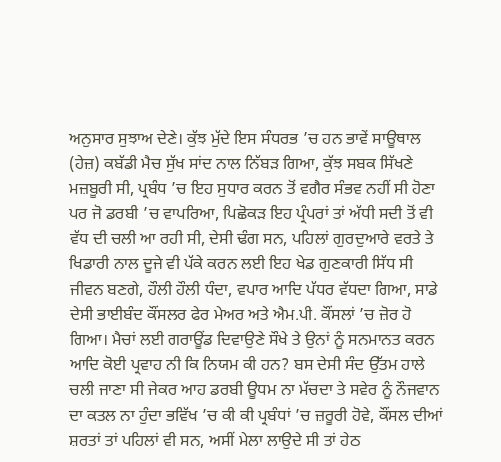ਅਨੁਸਾਰ ਸੁਝਾਅ ਦੇਣੇ। ਕੁੱਝ ਮੁੱਦੇ ਇਸ ਸੰਧਰਭ ’ਚ ਹਨ ਭਾਵੇਂ ਸਾਊਥਾਲ (ਹੇਜ਼) ਕਬੱਡੀ ਮੈਚ ਸੁੱਖ ਸਾਂਦ ਨਾਲ ਨਿੱਬੜ ਗਿਆ, ਕੁੱਝ ਸਬਕ ਸਿੱਖਣੇ ਮਜ਼ਬੂਰੀ ਸੀ, ਪ੍ਰਬੰਧ ’ਚ ਇਹ ਸੁਧਾਰ ਕਰਨ ਤੋਂ ਵਗੈਰ ਸੰਭਵ ਨਹੀਂ ਸੀ ਹੋਣਾ ਪਰ ਜੋ ਡਰਬੀ ’ਚ ਵਾਪਰਿਆ, ਪਿਛੋਕੜ ਇਹ ਪ੍ਰੰਪਰਾਂ ਤਾਂ ਅੱਧੀ ਸਦੀ ਤੋਂ ਵੀ ਵੱਧ ਦੀ ਚਲੀ ਆ ਰਹੀ ਸੀ, ਦੇਸੀ ਢੰਗ ਸਨ, ਪਹਿਲਾਂ ਗੁਰਦੁਆਰੇ ਵਰਤੇ ਤੇ ਖਿਡਾਰੀ ਨਾਲ ਦੂਜੇ ਵੀ ਪੱਕੇ ਕਰਨ ਲਈ ਇਹ ਖੇਡ ਗੁਣਕਾਰੀ ਸਿੱਧ ਸੀ ਜੀਵਨ ਬਣਗੇ, ਹੌਲੀ ਹੌਲੀ ਧੰਦਾ, ਵਪਾਰ ਆਦਿ ਪੱਧਰ ਵੱਧਦਾ ਗਿਆ, ਸਾਡੇ ਦੇਸੀ ਭਾਈਬੰਦ ਕੌਂਸਲਰ ਫੇਰ ਮੇਅਰ ਅਤੇ ਐਮ.ਪੀ. ਕੌਂਸਲਾਂ ’ਚ ਜ਼ੋਰ ਹੋ ਗਿਆ। ਮੈਚਾਂ ਲਈ ਗਰਾਊਂਡ ਦਿਵਾਉਣੇ ਸੌਖੇ ਤੇ ਉਨਾਂ ਨੂੰ ਸਨਮਾਨਤ ਕਰਨ ਆਦਿ ਕੋਈ ਪ੍ਰਵਾਹ ਨੀ ਕਿ ਨਿਯਮ ਕੀ ਹਨ? ਬਸ ਦੇਸੀ ਸੰਦ ਉੱਤਮ ਹਾਲੇ ਚਲੀ ਜਾਣਾ ਸੀ ਜੇਕਰ ਆਹ ਡਰਬੀ ਊਧਮ ਨਾ ਮੱਚਦਾ ਤੇ ਸਵੇਰ ਨੂੰ ਨੌਜਵਾਨ ਦਾ ਕਤਲ ਨਾ ਹੁੰਦਾ ਭਵਿੱਖ ’ਚ ਕੀ ਕੀ ਪ੍ਰਬੰਧਾਂ ’ਚ ਜ਼ਰੂਰੀ ਹੋਵੇ, ਕੌਂਸਲ ਦੀਆਂ ਸ਼ਰਤਾਂ ਤਾਂ ਪਹਿਲਾਂ ਵੀ ਸਨ, ਅਸੀਂ ਮੇਲਾ ਲਾਉਦੇ ਸੀ ਤਾਂ ਹੇਠ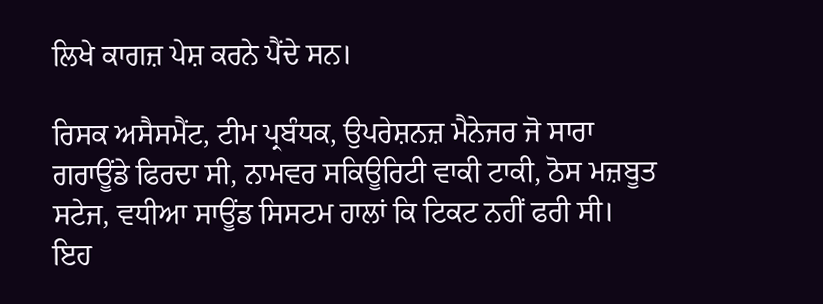ਲਿਖੇ ਕਾਗਜ਼ ਪੇਸ਼ ਕਰਨੇ ਪੈਂਦੇ ਸਨ।

ਰਿਸਕ ਅਸੈਸਮੈਂਟ, ਟੀਮ ਪ੍ਰਬੰਧਕ, ਉਪਰੇਸ਼ਨਜ਼ ਮੈਨੇਜਰ ਜੋ ਸਾਰਾ ਗਰਾਊਂਡੇ ਫਿਰਦਾ ਸੀ, ਨਾਮਵਰ ਸਕਿਊਰਿਟੀ ਵਾਕੀ ਟਾਕੀ, ਠੋਸ ਮਜ਼ਬੂਤ ਸਟੇਜ, ਵਧੀਆ ਸਾਊਂਡ ਸਿਸਟਮ ਹਾਲਾਂ ਕਿ ਟਿਕਟ ਨਹੀਂ ਫਰੀ ਸੀ। ਇਹ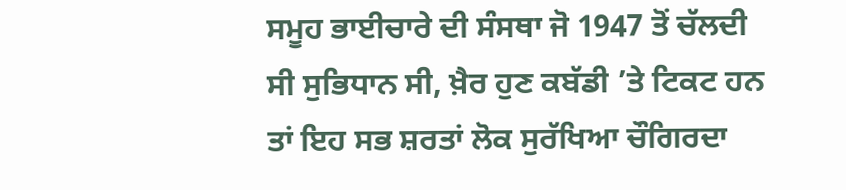ਸਮੂਹ ਭਾਈਚਾਰੇ ਦੀ ਸੰਸਥਾ ਜੋ 1947 ਤੋਂ ਚੱਲਦੀ ਸੀ ਸੁਭਿਧਾਨ ਸੀ, ਖ਼ੈਰ ਹੁਣ ਕਬੱਡੀ ’ਤੇ ਟਿਕਟ ਹਨ ਤਾਂ ਇਹ ਸਭ ਸ਼ਰਤਾਂ ਲੋਕ ਸੁਰੱਖਿਆ ਚੌਗਿਰਦਾ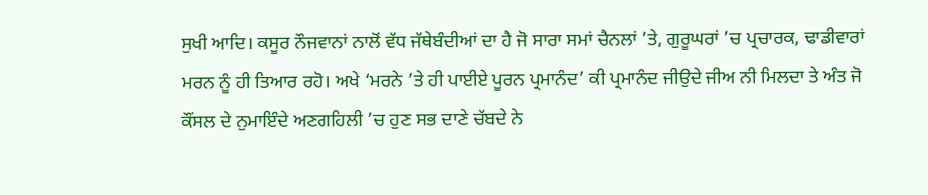ਸੁਖੀ ਆਦਿ। ਕਸੂਰ ਨੌਜਵਾਨਾਂ ਨਾਲੋਂ ਵੱਧ ਜੱਥੇਬੰਦੀਆਂ ਦਾ ਹੈ ਜੋ ਸਾਰਾ ਸਮਾਂ ਚੈਨਲਾਂ ’ਤੇ, ਗੁਰੂਘਰਾਂ ’ਚ ਪ੍ਰਚਾਰਕ, ਢਾਡੀਵਾਰਾਂ ਮਰਨ ਨੂੰ ਹੀ ਤਿਆਰ ਰਹੋ। ਅਖੇ ‘ਮਰਨੇ ’ਤੇ ਹੀ ਪਾਈਏ ਪੂਰਨ ਪ੍ਰਮਾਨੰਦ’ ਕੀ ਪ੍ਰਮਾਨੰਦ ਜੀਉਦੇ ਜੀਅ ਨੀ ਮਿਲਦਾ ਤੇ ਅੰਤ ਜੋ ਕੌਂਸਲ ਦੇ ਨੁਮਾਇੰਦੇ ਅਣਗਹਿਲੀ ’ਚ ਹੁਣ ਸਭ ਦਾਣੇ ਚੱਬਦੇ ਨੇ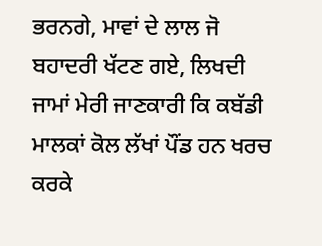ਭਰਨਗੇ, ਮਾਵਾਂ ਦੇ ਲਾਲ ਜੋ ਬਹਾਦਰੀ ਖੱਟਣ ਗਏ, ਲਿਖਦੀ ਜਾਮਾਂ ਮੇਰੀ ਜਾਣਕਾਰੀ ਕਿ ਕਬੱਡੀ ਮਾਲਕਾਂ ਕੋਲ ਲੱਖਾਂ ਪੌਂਡ ਹਨ ਖਰਚ ਕਰਕੇ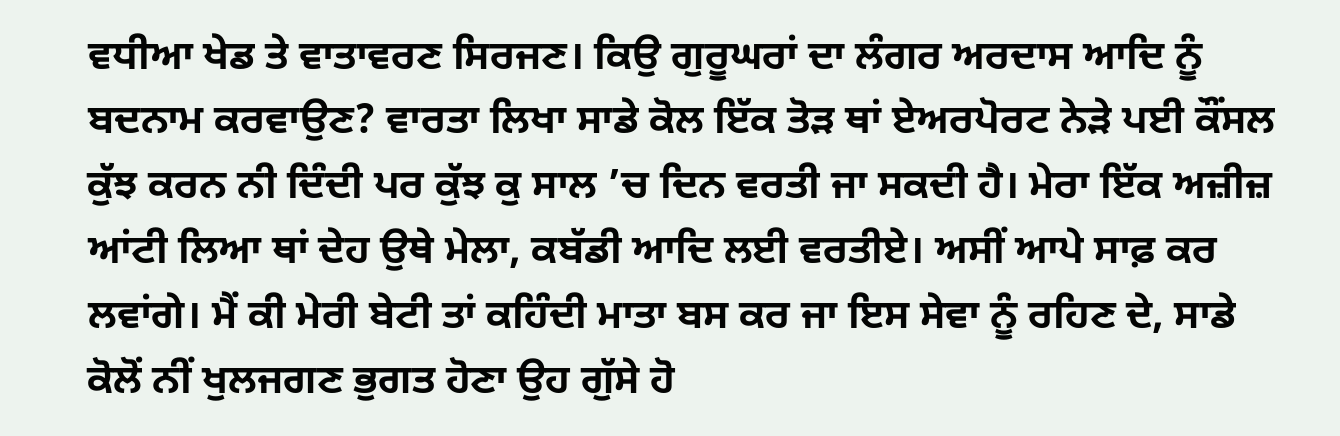ਵਧੀਆ ਖੇਡ ਤੇ ਵਾਤਾਵਰਣ ਸਿਰਜਣ। ਕਿਉ ਗੁਰੂਘਰਾਂ ਦਾ ਲੰਗਰ ਅਰਦਾਸ ਆਦਿ ਨੂੰ ਬਦਨਾਮ ਕਰਵਾਉਣ? ਵਾਰਤਾ ਲਿਖਾ ਸਾਡੇ ਕੋਲ ਇੱਕ ਤੋੜ ਥਾਂ ਏਅਰਪੋਰਟ ਨੇੜੇ ਪਈ ਕੌਂਸਲ ਕੁੱਝ ਕਰਨ ਨੀ ਦਿੰਦੀ ਪਰ ਕੁੱਝ ਕੁ ਸਾਲ ’ਚ ਦਿਨ ਵਰਤੀ ਜਾ ਸਕਦੀ ਹੈ। ਮੇਰਾ ਇੱਕ ਅਜ਼ੀਜ਼ ਆਂਟੀ ਲਿਆ ਥਾਂ ਦੇਹ ਉਥੇ ਮੇਲਾ, ਕਬੱਡੀ ਆਦਿ ਲਈ ਵਰਤੀਏ। ਅਸੀਂ ਆਪੇ ਸਾਫ਼ ਕਰ ਲਵਾਂਗੇ। ਮੈਂ ਕੀ ਮੇਰੀ ਬੇਟੀ ਤਾਂ ਕਹਿੰਦੀ ਮਾਤਾ ਬਸ ਕਰ ਜਾ ਇਸ ਸੇਵਾ ਨੂੰ ਰਹਿਣ ਦੇ, ਸਾਡੇ ਕੋਲੋਂ ਨੀਂ ਖੁਲਜਗਣ ਭੁਗਤ ਹੋਣਾ ਉਹ ਗੁੱਸੇ ਹੋ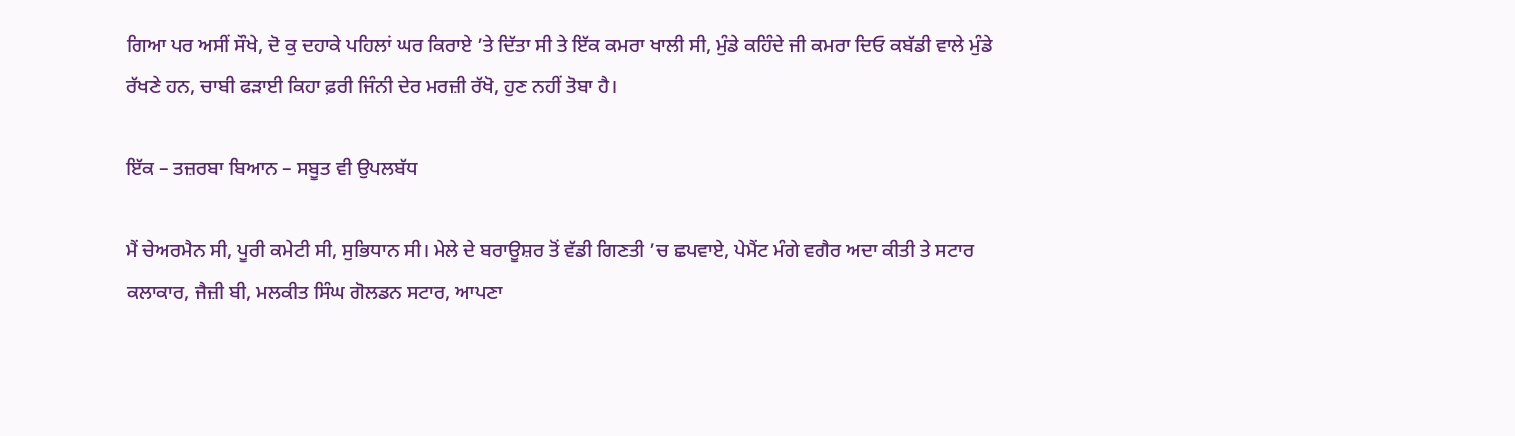ਗਿਆ ਪਰ ਅਸੀਂ ਸੌਖੇ, ਦੋ ਕੁ ਦਹਾਕੇ ਪਹਿਲਾਂ ਘਰ ਕਿਰਾਏ ’ਤੇ ਦਿੱਤਾ ਸੀ ਤੇ ਇੱਕ ਕਮਰਾ ਖਾਲੀ ਸੀ, ਮੁੰਡੇ ਕਹਿੰਦੇ ਜੀ ਕਮਰਾ ਦਿਓ ਕਬੱਡੀ ਵਾਲੇ ਮੁੰਡੇ ਰੱਖਣੇ ਹਨ, ਚਾਬੀ ਫੜਾਈ ਕਿਹਾ ਫ਼ਰੀ ਜਿੰਨੀ ਦੇਰ ਮਰਜ਼ੀ ਰੱਖੋ, ਹੁਣ ਨਹੀਂ ਤੋਬਾ ਹੈ।

ਇੱਕ – ਤਜ਼ਰਬਾ ਬਿਆਨ – ਸਬੂਤ ਵੀ ਉਪਲਬੱਧ

ਮੈਂ ਚੇਅਰਮੈਨ ਸੀ, ਪੂਰੀ ਕਮੇਟੀ ਸੀ, ਸੁਭਿਧਾਨ ਸੀ। ਮੇਲੇ ਦੇ ਬਰਾਊਸ਼ਰ ਤੋਂ ਵੱਡੀ ਗਿਣਤੀ ’ਚ ਛਪਵਾਏ, ਪੇਮੈਂਟ ਮੰਗੇ ਵਗੈਰ ਅਦਾ ਕੀਤੀ ਤੇ ਸਟਾਰ ਕਲਾਕਾਰ, ਜੈਜ਼ੀ ਬੀ, ਮਲਕੀਤ ਸਿੰਘ ਗੋਲਡਨ ਸਟਾਰ, ਆਪਣਾ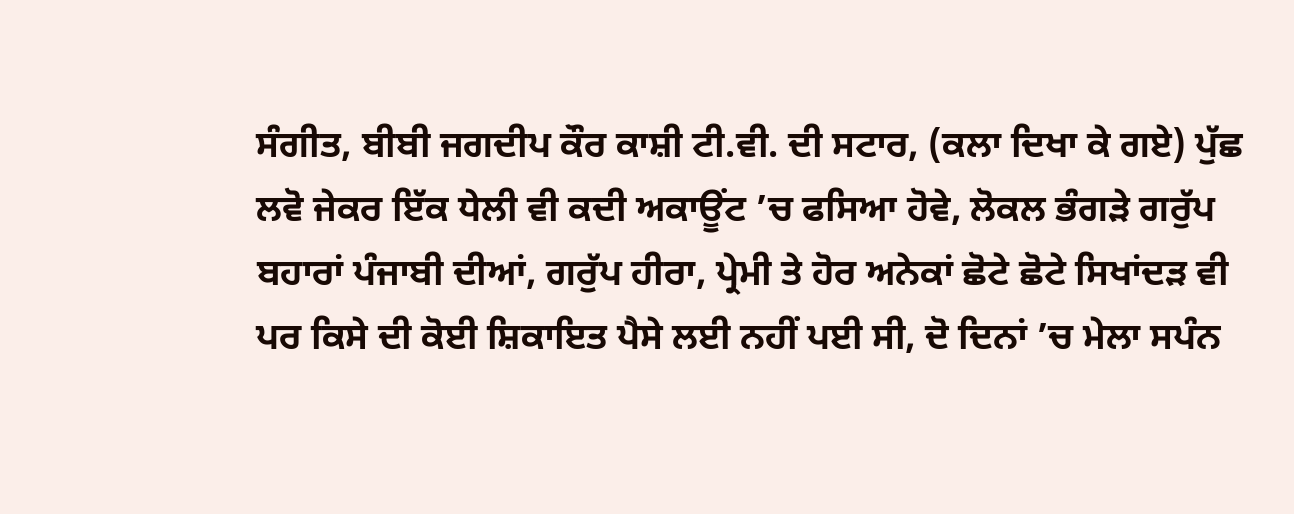ਸੰਗੀਤ, ਬੀਬੀ ਜਗਦੀਪ ਕੌਰ ਕਾਸ਼ੀ ਟੀ.ਵੀ. ਦੀ ਸਟਾਰ, (ਕਲਾ ਦਿਖਾ ਕੇ ਗਏ) ਪੁੱਛ ਲਵੋ ਜੇਕਰ ਇੱਕ ਧੇਲੀ ਵੀ ਕਦੀ ਅਕਾਊਂਟ ’ਚ ਫਸਿਆ ਹੋਵੇ, ਲੋਕਲ ਭੰਗੜੇ ਗਰੁੱਪ ਬਹਾਰਾਂ ਪੰਜਾਬੀ ਦੀਆਂ, ਗਰੁੱਪ ਹੀਰਾ, ਪ੍ਰੇਮੀ ਤੇ ਹੋਰ ਅਨੇਕਾਂ ਛੋਟੇ ਛੋਟੇ ਸਿਖਾਂਦੜ ਵੀ ਪਰ ਕਿਸੇ ਦੀ ਕੋਈ ਸ਼ਿਕਾਇਤ ਪੈਸੇ ਲਈ ਨਹੀਂ ਪਈ ਸੀ, ਦੋ ਦਿਨਾਂ ’ਚ ਮੇਲਾ ਸਪੰਨ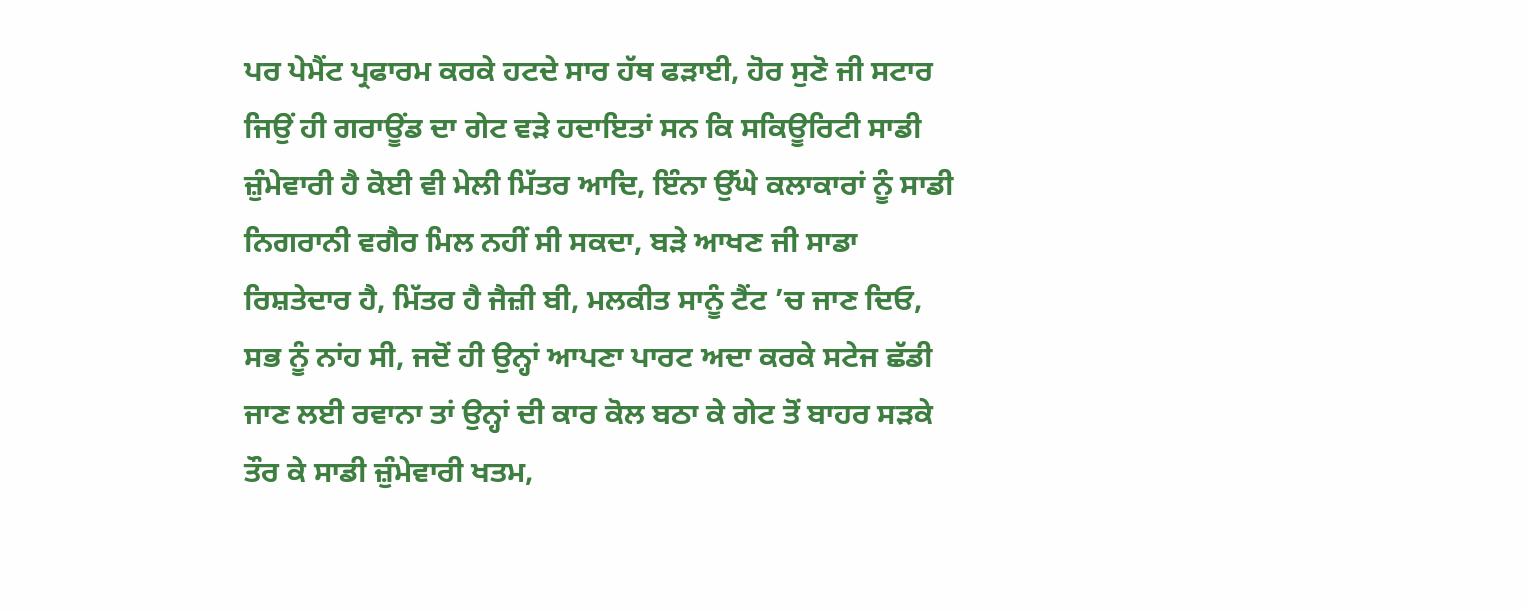ਪਰ ਪੇਮੈਂਟ ਪ੍ਰਫਾਰਮ ਕਰਕੇ ਹਟਦੇ ਸਾਰ ਹੱਥ ਫੜਾਈ, ਹੋਰ ਸੁਣੋ ਜੀ ਸਟਾਰ ਜਿਉਂ ਹੀ ਗਰਾਊਂਡ ਦਾ ਗੇਟ ਵੜੇ ਹਦਾਇਤਾਂ ਸਨ ਕਿ ਸਕਿਊਰਿਟੀ ਸਾਡੀ ਜ਼ੁੰਮੇਵਾਰੀ ਹੈ ਕੋਈ ਵੀ ਮੇਲੀ ਮਿੱਤਰ ਆਦਿ, ਇੰਨਾ ਉੱਘੇ ਕਲਾਕਾਰਾਂ ਨੂੰ ਸਾਡੀ ਨਿਗਰਾਨੀ ਵਗੈਰ ਮਿਲ ਨਹੀਂ ਸੀ ਸਕਦਾ, ਬੜੇ ਆਖਣ ਜੀ ਸਾਡਾ ਰਿਸ਼ਤੇਦਾਰ ਹੈ, ਮਿੱਤਰ ਹੈ ਜੈਜ਼ੀ ਬੀ, ਮਲਕੀਤ ਸਾਨੂੰ ਟੈਂਟ ’ਚ ਜਾਣ ਦਿਓ, ਸਭ ਨੂੰ ਨਾਂਹ ਸੀ, ਜਦੋਂ ਹੀ ਉਨ੍ਹਾਂ ਆਪਣਾ ਪਾਰਟ ਅਦਾ ਕਰਕੇ ਸਟੇਜ ਛੱਡੀ ਜਾਣ ਲਈ ਰਵਾਨਾ ਤਾਂ ਉਨ੍ਹਾਂ ਦੀ ਕਾਰ ਕੋਲ ਬਠਾ ਕੇ ਗੇਟ ਤੋਂ ਬਾਹਰ ਸੜਕੇ ਤੌਰ ਕੇ ਸਾਡੀ ਜ਼ੁੰਮੇਵਾਰੀ ਖਤਮ,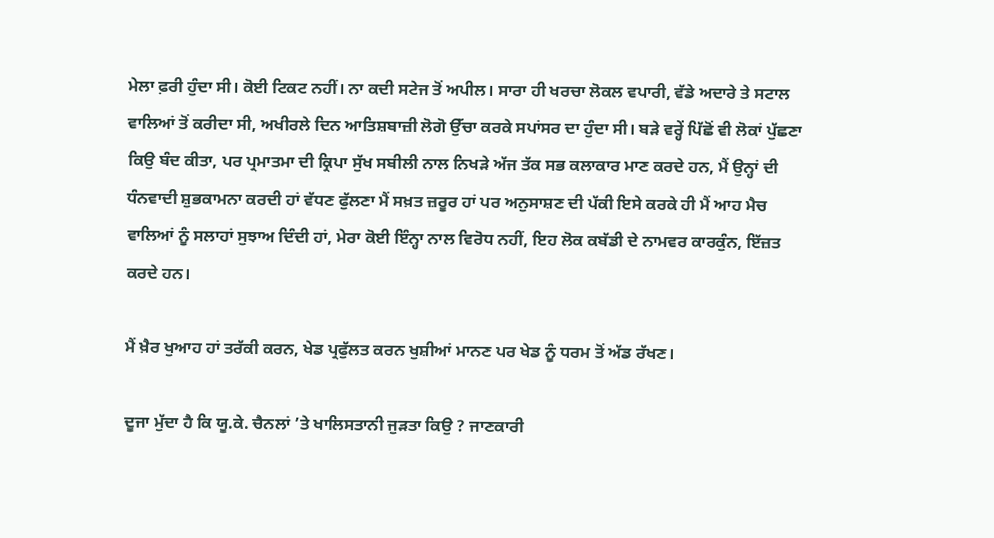ਮੇਲਾ ਫ਼ਰੀ ਹੁੰਦਾ ਸੀ। ਕੋਈ ਟਿਕਟ ਨਹੀਂ। ਨਾ ਕਦੀ ਸਟੇਜ ਤੋਂ ਅਪੀਲ। ਸਾਰਾ ਹੀ ਖਰਚਾ ਲੋਕਲ ਵਪਾਰੀ, ਵੱਡੇ ਅਦਾਰੇ ਤੇ ਸਟਾਲ ਵਾਲਿਆਂ ਤੋਂ ਕਰੀਦਾ ਸੀ, ਅਖੀਰਲੇ ਦਿਨ ਆਤਿਸ਼ਬਾਜ਼ੀ ਲੋਗੋ ਉੱਚਾ ਕਰਕੇ ਸਪਾਂਸਰ ਦਾ ਹੁੰਦਾ ਸੀ। ਬੜੇ ਵਰ੍ਹੇਂ ਪਿੱਛੋਂ ਵੀ ਲੋਕਾਂ ਪੁੱਛਣਾ ਕਿਉ ਬੰਦ ਕੀਤਾ, ਪਰ ਪ੍ਰਮਾਤਮਾ ਦੀ ਕ੍ਰਿਪਾ ਸੁੱਖ ਸਬੀਲੀ ਨਾਲ ਨਿਖੜੇ ਅੱਜ ਤੱਕ ਸਭ ਕਲਾਕਾਰ ਮਾਣ ਕਰਦੇ ਹਨ, ਮੈਂ ਉਨ੍ਹਾਂ ਦੀ ਧੰਨਵਾਦੀ ਸ਼ੁਭਕਾਮਨਾ ਕਰਦੀ ਹਾਂ ਵੱਧਣ ਫੁੱਲਣਾ ਮੈਂ ਸਖ਼ਤ ਜ਼ਰੂਰ ਹਾਂ ਪਰ ਅਨੁਸਾਸ਼ਣ ਦੀ ਪੱਕੀ ਇਸੇ ਕਰਕੇ ਹੀ ਮੈਂ ਆਹ ਮੈਚ ਵਾਲਿਆਂ ਨੂੰ ਸਲਾਹਾਂ ਸੁਝਾਅ ਦਿੰਦੀ ਹਾਂ, ਮੇਰਾ ਕੋਈ ਇੰਨ੍ਹਾ ਨਾਲ ਵਿਰੋਧ ਨਹੀਂ, ਇਹ ਲੋਕ ਕਬੱਡੀ ਦੇ ਨਾਮਵਰ ਕਾਰਕੁੰਨ, ਇੱਜ਼ਤ ਕਰਦੇ ਹਨ।

ਮੈਂ ਖ਼ੈਰ ਖੁਆਹ ਹਾਂ ਤਰੱਕੀ ਕਰਨ, ਖੇਡ ਪ੍ਰਫੁੱਲਤ ਕਰਨ ਖੁਸ਼ੀਆਂ ਮਾਨਣ ਪਰ ਖੇਡ ਨੂੰ ਧਰਮ ਤੋਂ ਅੱਡ ਰੱਖਣ।

ਦੂਜਾ ਮੁੱਦਾ ਹੈ ਕਿ ਯੂ.ਕੇ. ਚੈਨਲਾਂ ’ਤੇ ਖਾਲਿਸਤਾਨੀ ਜੁੜਤਾ ਕਿਉ ? ਜਾਣਕਾਰੀ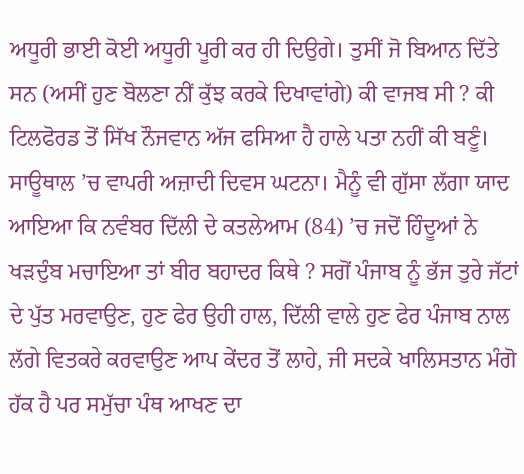ਅਧੂਰੀ ਭਾਈ ਕੋਈ ਅਧੂਰੀ ਪੂਰੀ ਕਰ ਹੀ ਦਿਉਗੇ। ਤੁਸੀਂ ਜੋ ਬਿਆਨ ਦਿੱਤੇ ਸਨ (ਅਸੀਂ ਹੁਣ ਬੋਲਣਾ ਨੀਂ ਕੁੱਝ ਕਰਕੇ ਦਿਖਾਵਾਂਗੇ) ਕੀ ਵਾਜਬ ਸੀ ? ਕੀ ਟਿਲਫੋਰਡ ਤੋਂ ਸਿੱਖ ਨੌਜਵਾਨ ਅੱਜ ਫਸਿਆ ਹੈ ਹਾਲੇ ਪਤਾ ਨਹੀਂ ਕੀ ਬਣੂੰ। ਸਾਊਥਾਲ ’ਚ ਵਾਪਰੀ ਅਜ਼ਾਦੀ ਦਿਵਸ ਘਟਨਾ। ਮੈਨੂੰ ਵੀ ਗੁੱਸਾ ਲੱਗਾ ਯਾਦ ਆਇਆ ਕਿ ਨਵੰਬਰ ਦਿੱਲੀ ਦੇ ਕਤਲੇਆਮ (84) ’ਚ ਜਦੋਂ ਹਿੰਦੂਆਂ ਨੇ ਖੜਦੁੰਬ ਮਚਾਇਆ ਤਾਂ ਬੀਰ ਬਹਾਦਰ ਕਿਥੇ ? ਸਗੋਂ ਪੰਜਾਬ ਨੂੰ ਭੱਜ ਤੁਰੇ ਜੱਟਾਂ ਦੇ ਪੁੱਤ ਮਰਵਾਉਣ, ਹੁਣ ਫੇਰ ਉਹੀ ਹਾਲ, ਦਿੱਲੀ ਵਾਲੇ ਹੁਣ ਫੇਰ ਪੰਜਾਬ ਨਾਲ ਲੱਗੇ ਵਿਤਕਰੇ ਕਰਵਾਉਣ ਆਪ ਕੇਂਦਰ ਤੋਂ ਲਾਹੇ, ਜੀ ਸਦਕੇ ਖਾਲਿਸਤਾਨ ਮੰਗੋ ਹੱਕ ਹੈ ਪਰ ਸਮੁੱਚਾ ਪੰਥ ਆਖਣ ਦਾ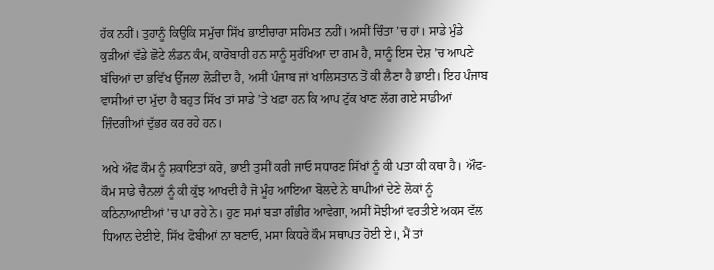ਹੱਕ ਨਹੀਂ। ਤੁਹਾਨੂੰ ਕਿਉਕਿ ਸਮੁੱਚਾ ਸਿੱਖ ਭਾਈਚਾਰਾ ਸਹਿਮਤ ਨਹੀਂ। ਅਸੀਂ ਚਿੰਤਾ ’ਚ ਹਾਂ। ਸਾਡੇ ਮੁੰਡੇ ਕੁੜੀਆਂ ਵੱਡੇ ਛੋਟੇ ਲੰਡਨ ਕੰਮ, ਕਾਰੋਬਾਰੀ ਹਨ ਸਾਨੂੰ ਸੁਰੱਖਿਆ ਦਾ ਗਮ ਹੈ, ਸਾਨੂੰ ਇਸ ਦੇਸ਼ ’ਚ ਆਪਣੇ ਬੱਚਿਆਂ ਦਾ ਭਵਿੱਖ ਉੱਜਲਾ ਲੋੜੀਂਦਾ ਹੈ, ਅਸੀਂ ਪੰਜਾਬ ਜਾਂ ਖਾਲਿਸਤਾਨ ਤੋਂ ਕੀ ਲੈਣਾ ਹੈ ਭਾਈ। ਇਹ ਪੰਜਾਬ ਵਾਸੀਆਂ ਦਾ ਮੁੱਦਾ ਹੈ ਬਹੁਤ ਸਿੱਖ ਤਾਂ ਸਾਡੇ ’ਤੇ ਖਫ਼ਾ ਹਨ ਕਿ ਆਪ ਟੁੱਕ ਖਾਣ ਲੱਗ ਗਏ ਸਾਡੀਆਂ ਜ਼ਿੰਦਗੀਆਂ ਦੁੱਭਰ ਕਰ ਰਹੇ ਹਨ।

ਅਖੇ ਔਫ ਕੌਮ ਨੂੰ ਸ਼ਕਾਇਤਾਂ ਕਰੋ, ਭਾਈ ਤੁਸੀਂ ਕਰੀ ਜਾਓ ਸਧਾਰਣ ਸਿੱਖਾਂ ਨੂੰ ਕੀ ਪਤਾ ਕੀ ਕਥਾ ਹੈ। ਔਫ-ਕੌਮ ਸਾਡੇ ਚੈਨਲਾਂ ਨੂੰ ਕੀ ਕੁੱਝ ਆਖਦੀ ਹੈ ਜੋ ਮੂੰਹ ਆਇਆ ਬੋਲਦੇ ਨੇ ਥਾਪੀਆਂ ਦੇਣੇ ਲੋਕਾਂ ਨੂੰ ਕਠਿਨਾਆਈਆਂ ’ਚ ਪਾ ਰਹੇ ਨੇ। ਹੁਣ ਸਮਾਂ ਬੜਾ ਗੰਭੀਰ ਆਵੇਗਾ, ਅਸੀਂ ਸੋਝੀਆਂ ਵਰਤੀਏ ਅਕਸ ਵੱਲ ਧਿਆਨ ਦੇਈਏ, ਸਿੱਖ ਫੋਬੀਆਂ ਨਾ ਬਣਾਓ, ਮਸਾ ਕਿਧਰੇ ਕੌਮ ਸਥਾਪਤ ਹੋਈ ਏ।, ਮੈਂ ਤਾਂ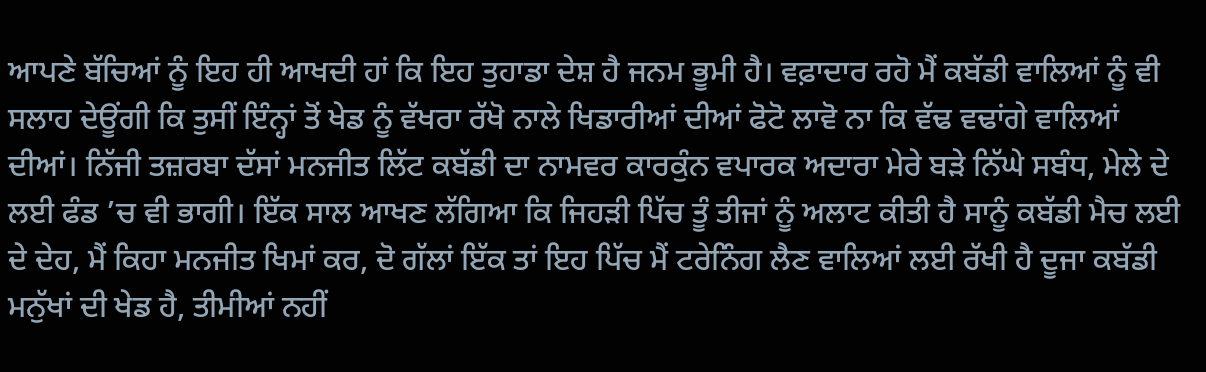ਆਪਣੇ ਬੱਚਿਆਂ ਨੂੰ ਇਹ ਹੀ ਆਖਦੀ ਹਾਂ ਕਿ ਇਹ ਤੁਹਾਡਾ ਦੇਸ਼ ਹੈ ਜਨਮ ਭੂਮੀ ਹੈ। ਵਫ਼ਾਦਾਰ ਰਹੋ ਮੈਂ ਕਬੱਡੀ ਵਾਲਿਆਂ ਨੂੰ ਵੀ ਸਲਾਹ ਦੇਊਂਗੀ ਕਿ ਤੁਸੀਂ ਇੰਨ੍ਹਾਂ ਤੋਂ ਖੇਡ ਨੂੰ ਵੱਖਰਾ ਰੱਖੋ ਨਾਲੇ ਖਿਡਾਰੀਆਂ ਦੀਆਂ ਫੋਟੋ ਲਾਵੋ ਨਾ ਕਿ ਵੱਢ ਵਢਾਂਗੇ ਵਾਲਿਆਂ ਦੀਆਂ। ਨਿੱਜੀ ਤਜ਼ਰਬਾ ਦੱਸਾਂ ਮਨਜੀਤ ਲਿੱਟ ਕਬੱਡੀ ਦਾ ਨਾਮਵਰ ਕਾਰਕੁੰਨ ਵਪਾਰਕ ਅਦਾਰਾ ਮੇਰੇ ਬੜੇ ਨਿੱਘੇ ਸਬੰਧ, ਮੇਲੇ ਦੇ ਲਈ ਫੰਡ ’ਚ ਵੀ ਭਾਗੀ। ਇੱਕ ਸਾਲ ਆਖਣ ਲੱਗਿਆ ਕਿ ਜਿਹੜੀ ਪਿੱਚ ਤੂੰ ਤੀਜਾਂ ਨੂੰ ਅਲਾਟ ਕੀਤੀ ਹੈ ਸਾਨੂੰ ਕਬੱਡੀ ਮੈਚ ਲਈ ਦੇ ਦੇਹ, ਮੈਂ ਕਿਹਾ ਮਨਜੀਤ ਖਿਮਾਂ ਕਰ, ਦੋ ਗੱਲਾਂ ਇੱਕ ਤਾਂ ਇਹ ਪਿੱਚ ਮੈਂ ਟਰੇਨਿੰਗ ਲੈਣ ਵਾਲਿਆਂ ਲਈ ਰੱਖੀ ਹੈ ਦੂਜਾ ਕਬੱਡੀ ਮਨੁੱਖਾਂ ਦੀ ਖੇਡ ਹੈ, ਤੀਮੀਆਂ ਨਹੀਂ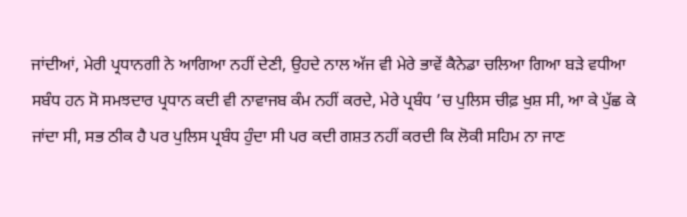ਜਾਂਦੀਆਂ, ਮੇਰੀ ਪ੍ਰਧਾਨਗੀ ਨੇ ਆਗਿਆ ਨਹੀਂ ਦੇਣੀ, ਉਹਦੇ ਨਾਲ ਅੱਜ ਵੀ ਮੇਰੇ ਭਾਵੇਂ ਕੈਨੇਡਾ ਚਲਿਆ ਗਿਆ ਬੜੇ ਵਧੀਆ ਸਬੰਧ ਹਨ ਸੋ ਸਮਝਦਾਰ ਪ੍ਰਧਾਨ ਕਦੀ ਵੀ ਨਾਵਾਜਬ ਕੰਮ ਨਹੀਂ ਕਰਦੇ, ਮੇਰੇ ਪ੍ਰਬੰਧ ’ਚ ਪੁਲਿਸ ਚੀਫ਼ ਖੁਸ਼ ਸੀ, ਆ ਕੇ ਪੁੱਛ ਕੇ ਜਾਂਦਾ ਸੀ, ਸਭ ਠੀਕ ਹੈ ਪਰ ਪੁਲਿਸ ਪ੍ਰਬੰਧ ਹੁੰਦਾ ਸੀ ਪਰ ਕਦੀ ਗਸ਼ਤ ਨਹੀਂ ਕਰਦੀ ਕਿ ਲੋਕੀ ਸਹਿਮ ਨਾ ਜਾਣ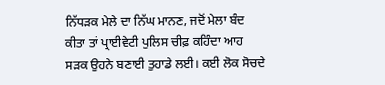ਨਿੱਧੜਕ ਮੇਲੇ ਦਾ ਨਿੱਘ ਮਾਨਣ, ਜਦੋਂ ਮੇਲਾ ਬੰਦ ਕੀਤਾ ਤਾਂ ਪ੍ਰਾਈਵੇਟੀ ਪੁਲਿਸ ਚੀਫ਼ ਕਹਿੰਦਾ ਆਹ ਸੜਕ ਉਹਨੇ ਬਣਾਈ ਤੁਹਾਡੇ ਲਈ। ਕਈ ਲੋਕ ਸੋਚਦੇ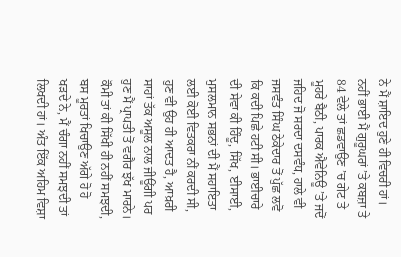ਨੇ ਮੈਂ ਸ਼ਾਇਦ ਹੁਣੇ ਹੀ ਵਿਚਰੀ ਹਾਂ। ਨਹੀਂ ਭਾਈ ਮੈਂ ਗੁਰੂਘਰਾਂ ’ਤੇ ਕਬਜ਼ਾ ਤੇ 84 ਵੇਲੇ ਤਾਂ ਛਡਵਾਉਣ ’ਚ ਗੇਟ ਤੇ ਮੂਹਰੇ ਬੈਠੀ, ਪਾਰਕ ਐਵੇਨਿਊ ’ਤੇ ਜਦੋਂ ਜਹਿਦ ਜੋ ਸਰਦਾ ਦਸਵੰਧ, ਹਾਲੇ ਵੀ ਜਸਵੰਤ ਸਿੰਘ ਠੇਕੇਦਾਰ ਤੋਂ ਪੁੱਛ ਲਵੋ ਕਿ ਕਦੀ ਪਿਛੇ ਹਟੀ ਸੀ। ਭਾਈਚਾਰੇ ਦੀ ਸੇਵਾ ਕੀ ਹਿੰਦੂ, ਸਿੱਖ, ਈਸਾਈ, ਮੁਸਲਮਾਨ ਸਭਨਾਂ ਦੀ ਮੈਂ ਸਹਾਇਤਾ ਲਈ ਕੋਈ ਵਿਤਕਰਾ ਨੀਂ ਕਰਦੀ ਸੀ, ਹੁਣ ਵੀ ਉਹ ਹੀ ਆਦਤ ਹੈ, ਆਖ਼ਰੀ ਸਾਹਾਂ ਤੱਕ ਅਸੂਲ ਨਾਲ ਜੀਊਂਗੀ ਪਰ ਹੁਣ ਮੈਂ ਪ੍ਰਾਪਤੀ ਤੋਂ ਵਗੈਰ ਝੱਖ ਮਾਰਨੇ। ਕੌਮੀ ਤਾਂ ਕੀ ਸਿੱਖੀ ਹੀ ਨਹੀਂ ਸਮਝਦੀ, ਬਸ ਮੂਰਤਾਂ ਖਿਚਾਉਣ ਅੱਗੇ ਹੋ ਹੋ ਖੜਦੇ ਨੇ, ਮੈਂ ਚੰਗਾ ਨਹੀਂ ਸਮਝਦੀ ਤਾਂ ਲਿਖਦੀ ਹਾਂ। ਅੰਤ ਇੱਕ ਅਹਿਮ ਵਿਸ਼ਾ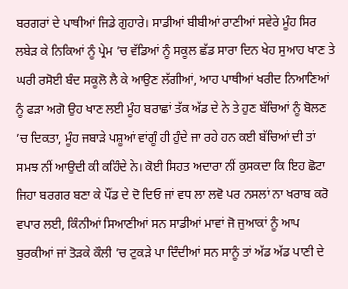ਬਰਗਰਾਂ ਦੇ ਪਾਥੀਆਂ ਜਿਡੇ ਗੁਹਾਰੇ। ਸਾਡੀਆਂ ਬੀਬੀਆਂ ਰਾਣੀਆਂ ਸਵੇਰੇ ਮੂੰਹ ਸਿਰ ਲਬੇੜ ਕੇ ਨਿਕਿਆਂ ਨੂੰ ਪ੍ਰੇਮ ’ਚ ਵੱਡਿਆਂ ਨੂੰ ਸਕੂਲ ਛੱਡ ਸਾਰਾ ਦਿਨ ਖੇਹ ਸੁਆਹ ਖਾਣ ਤੇ ਘਰੀ ਰਸੋਈ ਬੰਦ ਸਕੂਲੋ ਲੈ ਕੇ ਆਉਣ ਲੱਗੀਆਂ, ਆਹ ਪਾਥੀਆਂ ਖਰੀਦ ਨਿਆਣਿਆਂ ਨੂੰ ਫੜਾ ਅਗੋ ਉਹ ਖਾਣ ਲਈ ਮੂੰਹ ਬਰਾਛਾਂ ਤੱਕ ਅੱਡ ਦੇ ਨੇ ਤੇ ਹੁਣ ਬੱਚਿਆਂ ਨੂੰ ਬੋਲਣ ’ਚ ਦਿਕਤਾ, ਮੂੰਹ ਜਬਾੜੇ ਪਸ਼ੂਆਂ ਵਾਂਗੂੰ ਹੀ ਹੁੰਦੇ ਜਾ ਰਹੇ ਹਨ ਕਈ ਬੱਚਿਆਂ ਦੀ ਤਾਂ ਸਮਝ ਨੀਂ ਆਉਦੀ ਕੀ ਕਹਿੰਦੇ ਨੇ। ਕੋਈ ਸਿਹਤ ਅਦਾਰਾ ਨੀਂ ਕੁਸਕਦਾ ਕਿ ਇਹ ਛੋਟਾ ਜਿਹਾ ਬਰਗਰ ਬਣਾ ਕੇ ਪੌਂਡ ਦੇ ਦੋ ਦਿਓ ਜਾਂ ਵਧ ਲਾ ਲਵੋ ਪਰ ਨਸਲਾਂ ਨਾ ਖਰਾਬ ਕਰੋ ਵਪਾਰ ਲਈ, ਕਿੰਨੀਆਂ ਸਿਆਣੀਆਂ ਸਨ ਸਾਡੀਆਂ ਮਾਵਾਂ ਜੋ ਜੁਆਕਾਂ ਨੂੰ ਆਪ ਬੁਰਕੀਆਂ ਜਾਂ ਤੋੜਕੇ ਕੌਲੀ ’ਚ ਟੁਕੜੇ ਪਾ ਦਿੰਦੀਆਂ ਸਨ ਸਾਨੂੰ ਤਾਂ ਅੱਡ ਅੱਡ ਪਾਣੀ ਦੇ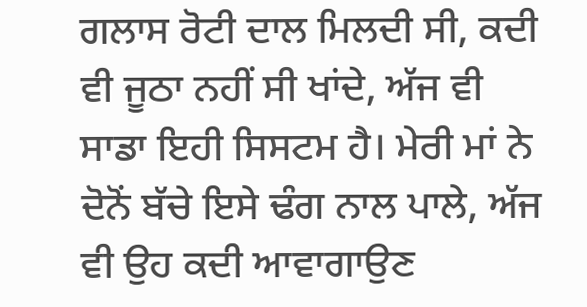ਗਲਾਸ ਰੋਟੀ ਦਾਲ ਮਿਲਦੀ ਸੀ, ਕਦੀ ਵੀ ਜੂਠਾ ਨਹੀਂ ਸੀ ਖਾਂਦੇ, ਅੱਜ ਵੀ ਸਾਡਾ ਇਹੀ ਸਿਸਟਮ ਹੈ। ਮੇਰੀ ਮਾਂ ਨੇ ਦੋਨੋਂ ਬੱਚੇ ਇਸੇ ਢੰਗ ਨਾਲ ਪਾਲੇ, ਅੱਜ ਵੀ ਉਹ ਕਦੀ ਆਵਾਗਾਉਣ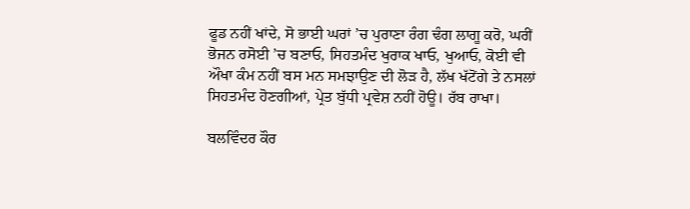ਫੂਡ ਨਹੀਂ ਖਾਂਦੇ, ਸੋ ਭਾਈ ਘਰਾਂ ’ਚ ਪੁਰਾਣਾ ਰੰਗ ਢੰਗ ਲਾਗੂ ਕਰੋ, ਘਰੀਂ ਭੋਜਨ ਰਸੋਈ ’ਚ ਬਣਾਓ, ਸਿਹਤਮੰਦ ਖੁਰਾਕ ਖਾਓ, ਖੁਆਓ, ਕੋਈ ਵੀ ਔਖਾ ਕੰਮ ਨਹੀਂ ਬਸ ਮਨ ਸਮਝਾਉਣ ਦੀ ਲੋੜ ਹੈ, ਲੱਖ ਖੱਟੋਂਗੇ ਤੇ ਨਸਲਾਂ ਸਿਹਤਮੰਦ ਹੋਣਗੀਆਂ, ਪ੍ਰੇਤ ਬੁੱਧੀ ਪ੍ਰਵੇਸ਼ ਨਹੀਂ ਹੋਊ। ਰੱਬ ਰਾਖਾ।

ਬਲਵਿੰਦਰ ਕੌਰ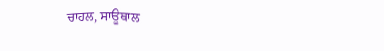ਚਾਹਲ, ਸਾਊਥਾਲ